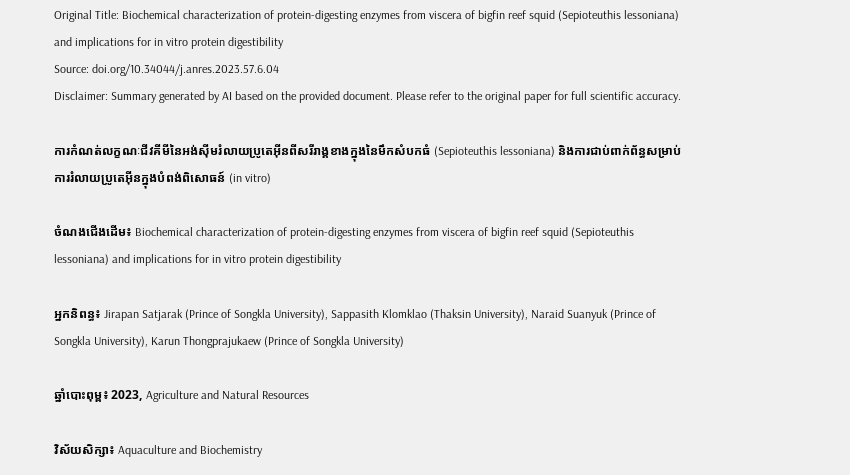Original Title: Biochemical characterization of protein-digesting enzymes from viscera of bigfin reef squid (Sepioteuthis lessoniana) and implications for in vitro protein digestibility
Source: doi.org/10.34044/j.anres.2023.57.6.04
Disclaimer: Summary generated by AI based on the provided document. Please refer to the original paper for full scientific accuracy.

ការកំណត់លក្ខណៈជីវគីមីនៃអង់ស៊ីមរំលាយប្រូតេអ៊ីនពីសរីរាង្គខាងក្នុងនៃមឹកសំបកធំ (Sepioteuthis lessoniana) និងការជាប់ពាក់ព័ន្ធសម្រាប់ការរំលាយប្រូតេអ៊ីនក្នុងបំពង់ពិសោធន៍ (in vitro)

ចំណងជើងដើម៖ Biochemical characterization of protein-digesting enzymes from viscera of bigfin reef squid (Sepioteuthis lessoniana) and implications for in vitro protein digestibility

អ្នកនិពន្ធ៖ Jirapan Satjarak (Prince of Songkla University), Sappasith Klomklao (Thaksin University), Naraid Suanyuk (Prince of Songkla University), Karun Thongprajukaew (Prince of Songkla University)

ឆ្នាំបោះពុម្ព៖ 2023, Agriculture and Natural Resources

វិស័យសិក្សា៖ Aquaculture and Biochemistry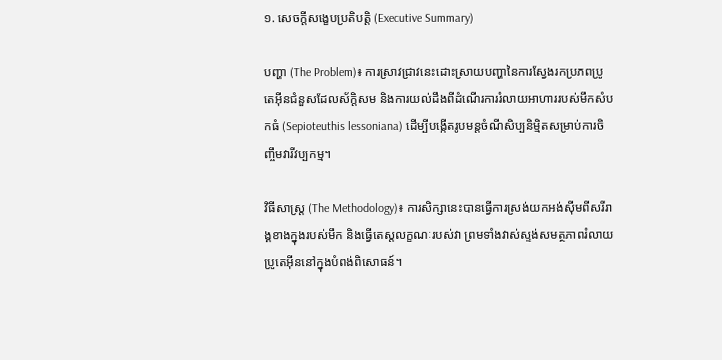១. សេចក្តីសង្ខេបប្រតិបត្តិ (Executive Summary)

បញ្ហា (The Problem)៖ ការស្រាវជ្រាវនេះដោះស្រាយបញ្ហានៃការស្វែងរកប្រភពប្រូតេអ៊ីនជំនួសដែលស័ក្តិសម និងការយល់ដឹងពីដំណើរការរំលាយអាហាររបស់មឹកសំបកធំ (Sepioteuthis lessoniana) ដើម្បីបង្កើតរូបមន្តចំណីសិប្បនិម្មិតសម្រាប់ការចិញ្ចឹមវារីវប្បកម្ម។

វិធីសាស្ត្រ (The Methodology)៖ ការសិក្សានេះបានធ្វើការស្រង់យកអង់ស៊ីមពីសរីរាង្គខាងក្នុងរបស់មឹក និងធ្វើតេស្តលក្ខណៈរបស់វា ព្រមទាំងវាស់ស្ទង់សមត្ថភាពរំលាយប្រូតេអ៊ីននៅក្នុងបំពង់ពិសោធន៍។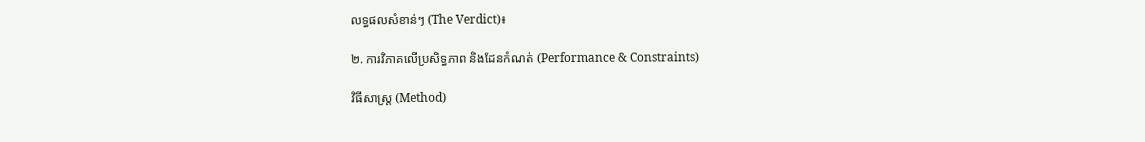លទ្ធផលសំខាន់ៗ (The Verdict)៖

២. ការវិភាគលើប្រសិទ្ធភាព និងដែនកំណត់ (Performance & Constraints)

វិធីសាស្ត្រ (Method)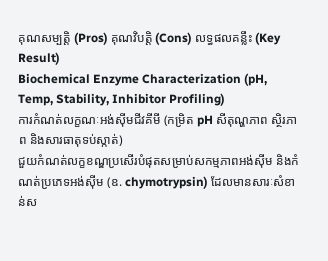គុណសម្បត្តិ (Pros) គុណវិបត្តិ (Cons) លទ្ធផលគន្លឹះ (Key Result)
Biochemical Enzyme Characterization (pH, Temp, Stability, Inhibitor Profiling)
ការកំណត់លក្ខណៈអង់ស៊ីមជីវគីមី (កម្រិត pH សីតុណ្ហភាព ស្ថិរភាព និងសារធាតុទប់ស្កាត់)
ជួយកំណត់លក្ខខណ្ឌប្រសើរបំផុតសម្រាប់សកម្មភាពអង់ស៊ីម និងកំណត់ប្រភេទអង់ស៊ីម (ឧ. chymotrypsin) ដែលមានសារៈសំខាន់ស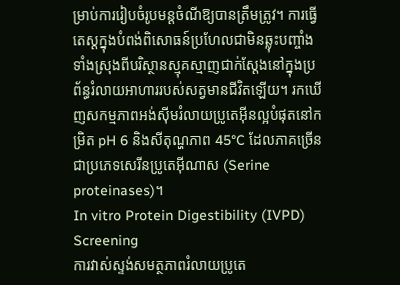ម្រាប់ការរៀបចំរូបមន្តចំណីឱ្យបានត្រឹមត្រូវ។ ការធ្វើតេស្តក្នុងបំពង់ពិសោធន៍ប្រហែលជាមិនឆ្លុះបញ្ចាំងទាំងស្រុងពីបរិស្ថានស្មុគស្មាញជាក់ស្តែងនៅក្នុងប្រព័ន្ធរំលាយអាហាររបស់សត្វមានជីវិតឡើយ។ រកឃើញសកម្មភាពអង់ស៊ីមរំលាយប្រូតេអ៊ីនល្អបំផុតនៅកម្រិត pH 6 និងសីតុណ្ហភាព 45°C ដែលភាគច្រើនជាប្រភេទសេរីនប្រូតេអ៊ីណាស (Serine proteinases)។
In vitro Protein Digestibility (IVPD) Screening
ការវាស់ស្ទង់សមត្ថភាពរំលាយប្រូតេ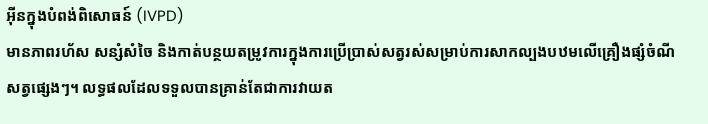អ៊ីនក្នុងបំពង់ពិសោធន៍ (IVPD)
មានភាពរហ័ស សន្សំសំចៃ និងកាត់បន្ថយតម្រូវការក្នុងការប្រើប្រាស់សត្វរស់សម្រាប់ការសាកល្បងបឋមលើគ្រឿងផ្សំចំណីសត្វផ្សេងៗ។ លទ្ធផលដែលទទួលបានគ្រាន់តែជាការវាយត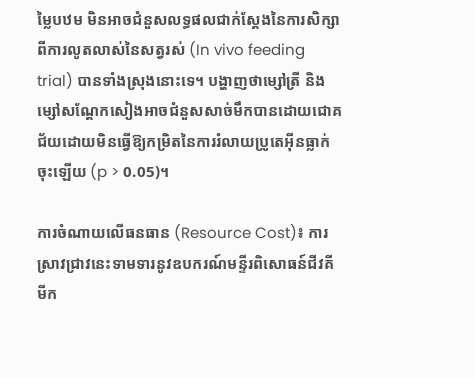ម្លៃបឋម មិនអាចជំនួសលទ្ធផលជាក់ស្តែងនៃការសិក្សាពីការលូតលាស់នៃសត្វរស់ (In vivo feeding trial) បានទាំងស្រុងនោះទេ។ បង្ហាញថាម្សៅត្រី និងម្សៅសណ្តែកសៀងអាចជំនួសសាច់មឹកបានដោយជោគជ័យដោយមិនធ្វើឱ្យកម្រិតនៃការរំលាយប្រូតេអ៊ីនធ្លាក់ចុះឡើយ (p > 0.05)។

ការចំណាយលើធនធាន (Resource Cost)៖ ការស្រាវជ្រាវនេះទាមទារនូវឧបករណ៍មន្ទីរពិសោធន៍ជីវគីមីក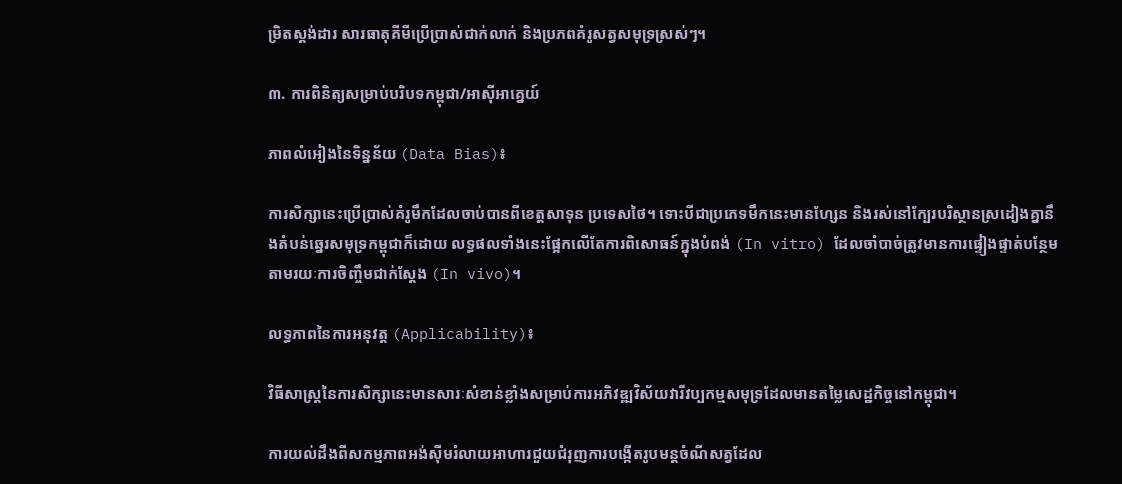ម្រិតស្តង់ដារ សារធាតុគីមីប្រើប្រាស់ជាក់លាក់ និងប្រភពគំរូសត្វសមុទ្រស្រស់ៗ។

៣. ការពិនិត្យសម្រាប់បរិបទកម្ពុជា/អាស៊ីអាគ្នេយ៍

ភាពលំអៀងនៃទិន្នន័យ (Data Bias)៖

ការសិក្សានេះប្រើប្រាស់គំរូមឹកដែលចាប់បានពីខេត្តសាទុន ប្រទេសថៃ។ ទោះបីជាប្រភេទមឹកនេះមានហ្សែន និងរស់នៅក្បែរបរិស្ថានស្រដៀងគ្នានឹងតំបន់ឆ្នេរសមុទ្រកម្ពុជាក៏ដោយ លទ្ធផលទាំងនេះផ្អែកលើតែការពិសោធន៍ក្នុងបំពង់ (In vitro) ដែលចាំបាច់ត្រូវមានការផ្ទៀងផ្ទាត់បន្ថែមតាមរយៈការចិញ្ចឹមជាក់ស្តែង (In vivo)។

លទ្ធភាពនៃការអនុវត្ត (Applicability)៖

វិធីសាស្ត្រនៃការសិក្សានេះមានសារៈសំខាន់ខ្លាំងសម្រាប់ការអភិវឌ្ឍវិស័យវារីវប្បកម្មសមុទ្រដែលមានតម្លៃសេដ្ឋកិច្ចនៅកម្ពុជា។

ការយល់ដឹងពីសកម្មភាពអង់ស៊ីមរំលាយអាហារជួយជំរុញការបង្កើតរូបមន្តចំណីសត្វដែល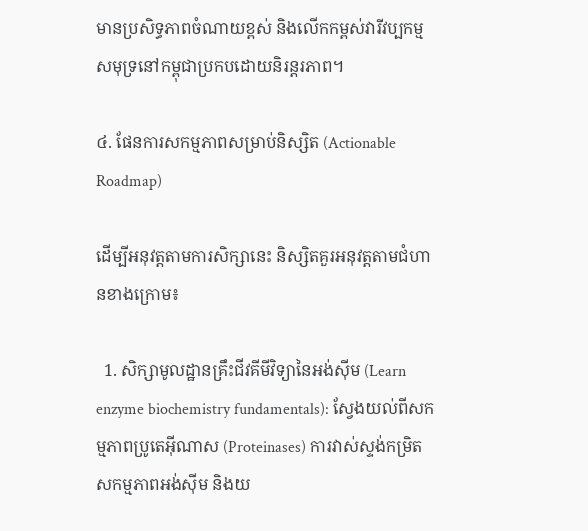មានប្រសិទ្ធភាពចំណាយខ្ពស់ និងលើកកម្ពស់វារីវប្បកម្មសមុទ្រនៅកម្ពុជាប្រកបដោយនិរន្តរភាព។

៤. ផែនការសកម្មភាពសម្រាប់និស្សិត (Actionable Roadmap)

ដើម្បីអនុវត្តតាមការសិក្សានេះ និស្សិតគួរអនុវត្តតាមជំហានខាងក្រោម៖

  1. សិក្សាមូលដ្ឋានគ្រឹះជីវគីមីវិទ្យានៃអង់ស៊ីម (Learn enzyme biochemistry fundamentals): ស្វែងយល់ពីសកម្មភាពប្រូតេអ៊ីណាស (Proteinases) ការវាស់ស្ទង់កម្រិតសកម្មភាពអង់ស៊ីម និងយ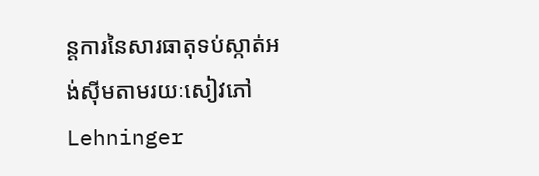ន្តការនៃសារធាតុទប់ស្កាត់អង់ស៊ីមតាមរយៈសៀវភៅ Lehninger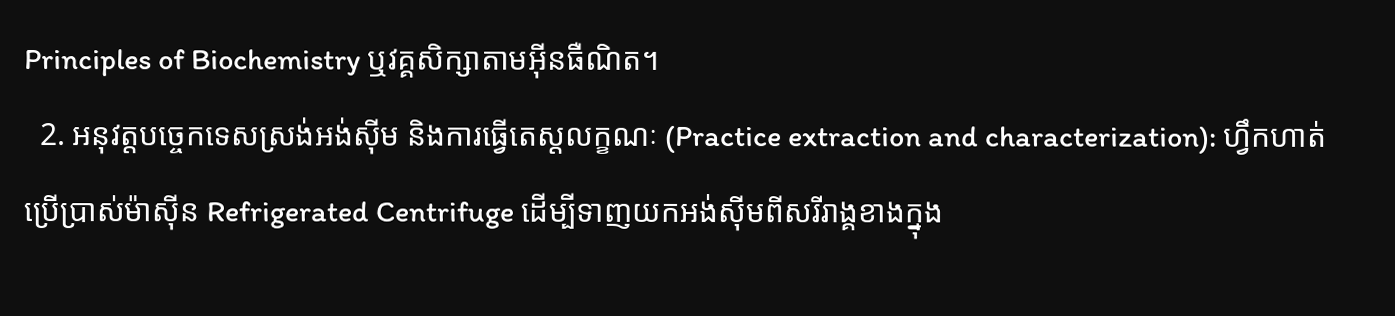Principles of Biochemistry ឬវគ្គសិក្សាតាមអ៊ីនធឺណិត។
  2. អនុវត្តបច្ចេកទេសស្រង់អង់ស៊ីម និងការធ្វើតេស្តលក្ខណៈ (Practice extraction and characterization): ហ្វឹកហាត់ប្រើប្រាស់ម៉ាស៊ីន Refrigerated Centrifuge ដើម្បីទាញយកអង់ស៊ីមពីសរីរាង្គខាងក្នុង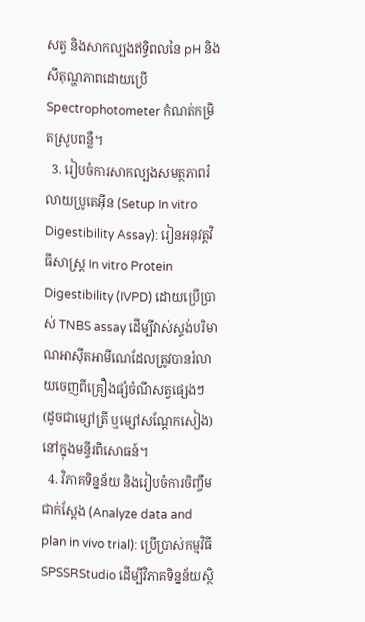សត្វ និងសាកល្បងឥទ្ធិពលនៃ pH និងសីតុណ្ហភាពដោយប្រើ Spectrophotometer កំណត់កម្រិតស្រូបពន្លឺ។
  3. រៀបចំការសាកល្បងសមត្ថភាពរំលាយប្រូតេអ៊ីន (Setup In vitro Digestibility Assay): រៀនអនុវត្តវិធីសាស្ត្រ In vitro Protein Digestibility (IVPD) ដោយប្រើប្រាស់ TNBS assay ដើម្បីវាស់ស្ទង់បរិមាណអាស៊ីតអាមីណេដែលត្រូវបានរំលាយចេញពីគ្រឿងផ្សំចំណីសត្វផ្សេងៗ (ដូចជាម្សៅត្រី ឬម្សៅសណ្តែកសៀង) នៅក្នុងមន្ទីរពិសោធន៍។
  4. វិភាគទិន្នន័យ និងរៀបចំការចិញ្ចឹមជាក់ស្តែង (Analyze data and plan in vivo trial): ប្រើប្រាស់កម្មវិធី SPSSRStudio ដើម្បីវិភាគទិន្នន័យស្ថិ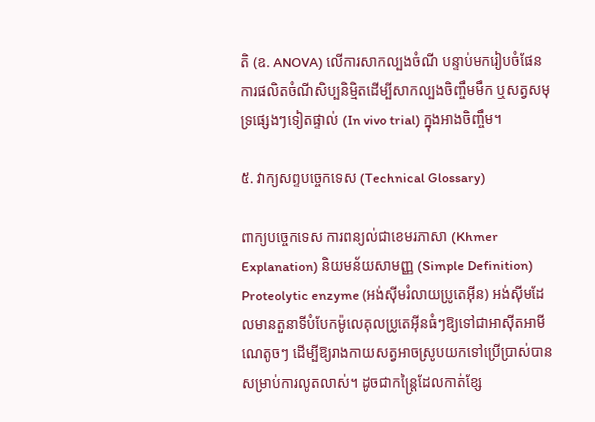តិ (ឧ. ANOVA) លើការសាកល្បងចំណី បន្ទាប់មករៀបចំផែនការផលិតចំណីសិប្បនិម្មិតដើម្បីសាកល្បងចិញ្ចឹមមឹក ឬសត្វសមុទ្រផ្សេងៗទៀតផ្ទាល់ (In vivo trial) ក្នុងអាងចិញ្ចឹម។

៥. វាក្យសព្ទបច្ចេកទេស (Technical Glossary)

ពាក្យបច្ចេកទេស ការពន្យល់ជាខេមរភាសា (Khmer Explanation) និយមន័យសាមញ្ញ (Simple Definition)
Proteolytic enzyme (អង់ស៊ីមរំលាយប្រូតេអ៊ីន) អង់ស៊ីមដែលមានតួនាទីបំបែកម៉ូលេគុលប្រូតេអ៊ីនធំៗឱ្យទៅជាអាស៊ីតអាមីណេតូចៗ ដើម្បីឱ្យរាងកាយសត្វអាចស្រូបយកទៅប្រើប្រាស់បានសម្រាប់ការលូតលាស់។ ដូចជាកន្ត្រៃដែលកាត់ខ្សែ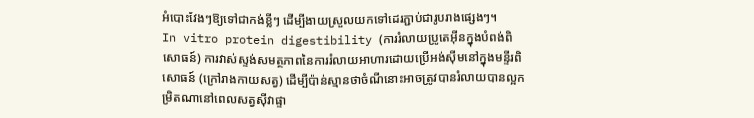អំបោះវែងៗឱ្យទៅជាកង់ខ្លីៗ ដើម្បីងាយស្រួលយកទៅដេរភ្ជាប់ជារូបរាងផ្សេងៗ។
In vitro protein digestibility (ការរំលាយប្រូតេអ៊ីនក្នុងបំពង់ពិសោធន៍) ការវាស់ស្ទង់សមត្ថភាពនៃការរំលាយអាហារដោយប្រើអង់ស៊ីមនៅក្នុងមន្ទីរពិសោធន៍ (ក្រៅរាងកាយសត្វ) ដើម្បីប៉ាន់ស្មានថាចំណីនោះអាចត្រូវបានរំលាយបានល្អកម្រិតណានៅពេលសត្វស៊ីវាផ្ទា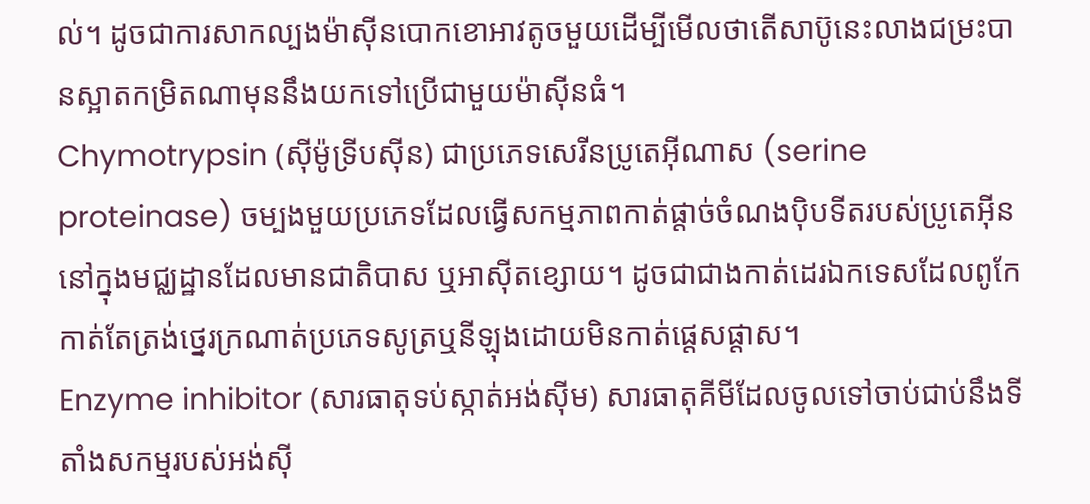ល់។ ដូចជាការសាកល្បងម៉ាស៊ីនបោកខោអាវតូចមួយដើម្បីមើលថាតើសាប៊ូនេះលាងជម្រះបានស្អាតកម្រិតណាមុននឹងយកទៅប្រើជាមួយម៉ាស៊ីនធំ។
Chymotrypsin (ស៊ីម៉ូទ្រីបស៊ីន) ជាប្រភេទសេរីនប្រូតេអ៊ីណាស (serine proteinase) ចម្បងមួយប្រភេទដែលធ្វើសកម្មភាពកាត់ផ្តាច់ចំណងប៉ិបទីតរបស់ប្រូតេអ៊ីននៅក្នុងមជ្ឈដ្ឋានដែលមានជាតិបាស ឬអាស៊ីតខ្សោយ។ ដូចជាជាងកាត់ដេរឯកទេសដែលពូកែកាត់តែត្រង់ថ្នេរក្រណាត់ប្រភេទសូត្រឬនីឡុងដោយមិនកាត់ផ្តេសផ្តាស។
Enzyme inhibitor (សារធាតុទប់ស្កាត់អង់ស៊ីម) សារធាតុគីមីដែលចូលទៅចាប់ជាប់នឹងទីតាំងសកម្មរបស់អង់ស៊ី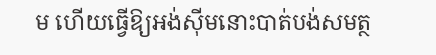ម ហើយធ្វើឱ្យអង់ស៊ីមនោះបាត់បង់សមត្ថ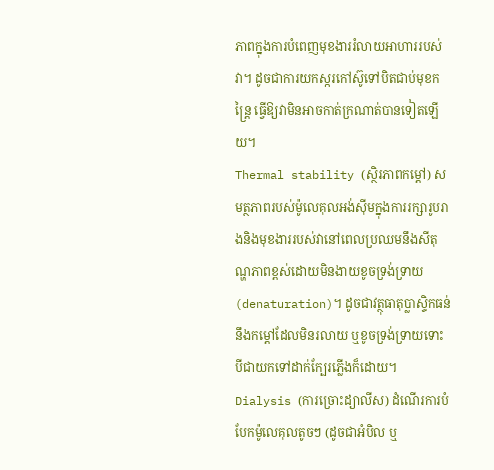ភាពក្នុងការបំពេញមុខងាររំលាយអាហាររបស់វា។ ដូចជាការយកស្ករកៅស៊ូទៅបិតជាប់មុខកន្ត្រៃ ធ្វើឱ្យវាមិនអាចកាត់ក្រណាត់បានទៀតឡើយ។
Thermal stability (ស្ថិរភាពកម្ដៅ) សមត្ថភាពរបស់ម៉ូលេគុលអង់ស៊ីមក្នុងការរក្សារូបរាងនិងមុខងាររបស់វានៅពេលប្រឈមនឹងសីតុណ្ហភាពខ្ពស់ដោយមិនងាយខូចទ្រង់ទ្រាយ (denaturation)។ ដូចជាវត្ថុធាតុប្លាស្ទិកធន់នឹងកម្ដៅដែលមិនរលាយ ឬខូចទ្រង់ទ្រាយទោះបីជាយកទៅដាក់ក្បែរភ្លើងក៏ដោយ។
Dialysis (ការច្រោះដ្យាលីស) ដំណើរការបំបែកម៉ូលេគុលតូចៗ (ដូចជាអំបិល ឬ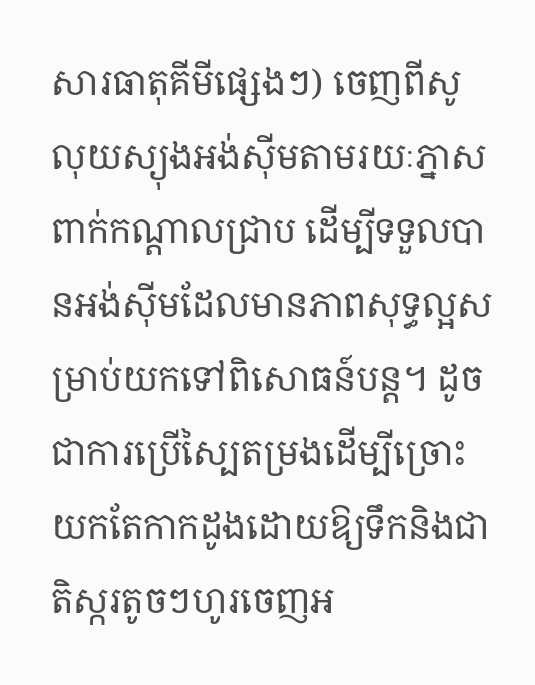សារធាតុគីមីផ្សេងៗ) ចេញពីសូលុយស្យុងអង់ស៊ីមតាមរយៈភ្នាសពាក់កណ្តាលជ្រាប ដើម្បីទទួលបានអង់ស៊ីមដែលមានភាពសុទ្ធល្អសម្រាប់យកទៅពិសោធន៍បន្ត។ ដូចជាការប្រើស្បៃតម្រងដើម្បីច្រោះយកតែកាកដូងដោយឱ្យទឹកនិងជាតិស្ករតូចៗហូរចេញអ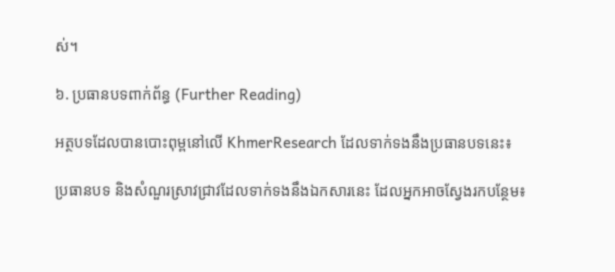ស់។

៦. ប្រធានបទពាក់ព័ន្ធ (Further Reading)

អត្ថបទដែលបានបោះពុម្ពនៅលើ KhmerResearch ដែលទាក់ទងនឹងប្រធានបទនេះ៖

ប្រធានបទ និងសំណួរស្រាវជ្រាវដែលទាក់ទងនឹងឯកសារនេះ ដែលអ្នកអាចស្វែងរកបន្ថែម៖